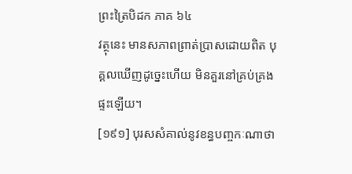ព្រះត្រៃបិដក ភាគ ៦៤
វត្ថុនេះ មានសភាពព្រាត់បា្រសដោយពិត បុគ្គលឃើញដូច្នេះហើយ មិនគួរនៅគ្រប់គ្រងផ្ទះឡើយ។
[១៩១] បុរសសំគាល់នូវខន្ធបញ្ចកៈណាថា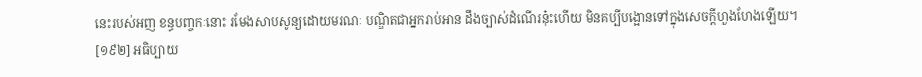នេះរបស់អញ ខន្ធបញ្ចកៈនោះ រមែងសាបសូន្យដោយមរណៈ បណ្ឌិតជាអ្នករាប់អាន ដឹងច្បាស់ដំណើរនុ៎ះហើយ មិនគប្បីបង្អោនទៅក្នុងសេចក្តីហួងហែងឡើយ។
[១៩២] អធិប្បាយ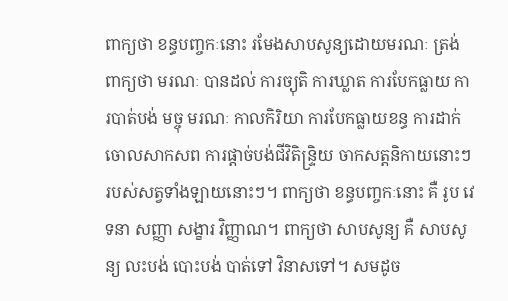ពាក្យថា ខន្ធបញ្ចកៈនោះ រមែងសាបសូន្យដោយមរណៈ ត្រង់ពាក្យថា មរណៈ បានដល់ ការច្យុតិ ការឃ្លាត ការបែកធ្លាយ ការបាត់បង់ មច្ចុ មរណៈ កាលកិរិយា ការបែកធ្លាយខន្ធ ការដាក់ចោលសាកសព ការផ្តាច់បង់ជីវិតិន្រ្ទិយ ចាកសត្តនិកាយនោះៗ របស់សត្វទាំងឡាយនោះៗ។ ពាក្យថា ខន្ធបញ្ចកៈនោះ គឺ រូប វេទនា សញ្ញា សង្ខារ វិញ្ញាណ។ ពាក្យថា សាបសូន្យ គឺ សាបសូន្យ លះបង់ បោះបង់ បាត់ទៅ វិនាសទៅ។ សមដូច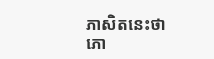ភាសិតនេះថា
ភោ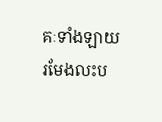គៈទាំងឡាយ រមែងលះប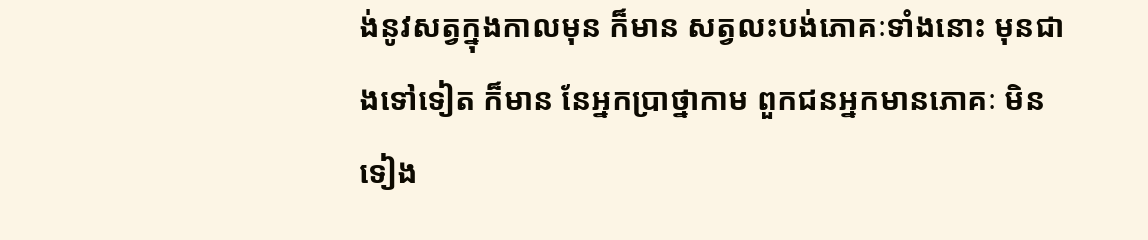ង់នូវសត្វក្នុងកាលមុន ក៏មាន សត្វលះបង់ភោគៈទាំងនោះ មុនជាងទៅទៀត ក៏មាន នែអ្នកបា្រថ្នាកាម ពួកជនអ្នកមានភោគៈ មិនទៀង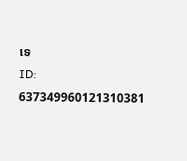ទេ
ID: 637349960121310381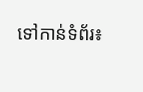ទៅកាន់ទំព័រ៖